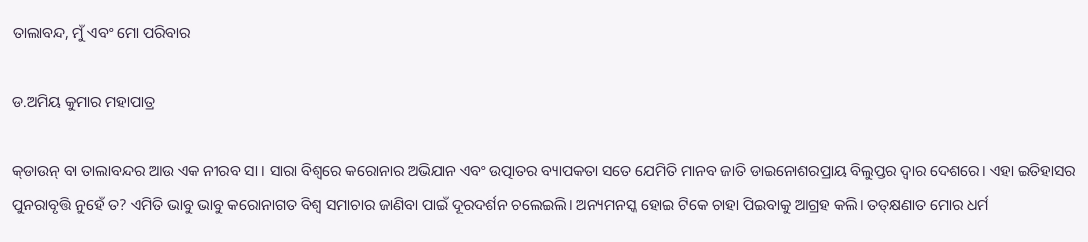ତାଲାବନ୍ଦ, ମୁଁ ଏବଂ ମୋ ପରିବାର

ଡ.ଅମିୟ କୁମାର ମହାପାତ୍ର

କ୍‌ଡାଉନ୍‌ ବା ତାଲାବନ୍ଦର ଆଉ ଏକ ନୀରବ ସା । ସାରା ବିଶ୍ବରେ କରୋନାର ଅଭିଯାନ ଏବଂ ଉତ୍ପାତର ବ୍ୟାପକତା ସତେ ଯେମିତି ମାନବ ଜାତି ଡାଇନୋଶରପ୍ରାୟ ବିଲୁପ୍ତର ଦ୍ୱାର ଦେଶରେ। ଏହା ଇତିହାସର ପୁନରାବୃତ୍ତି ନୁହେଁ ତ? ଏମିତି ଭାବୁ ଭାବୁ କରୋନାଗତ ବିଶ୍ୱ ସମାଚାର ଜାଣିବା ପାଇଁ ଦୂରଦର୍ଶନ ଚଲେଇଲି। ଅନ୍ୟମନସ୍କ ହୋଇ ଟିକେ ଚାହା ପିଇବାକୁ ଆଗ୍ରହ କଲି। ତତ୍‌କ୍ଷଣାତ ମୋର ଧର୍ମ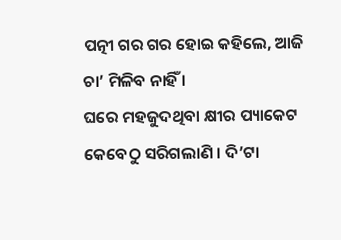ପତ୍ନୀ ଗର ଗର ହୋଇ କହିଲେ, ଆଜି ଚା’ ମିଳିବ ନାହିଁ ।
ଘରେ ମହଜୁଦଥିବା କ୍ଷୀର ପ୍ୟାକେଟ କେବେଠୁ ସରିଗଲାଣି । ଦି’ଟା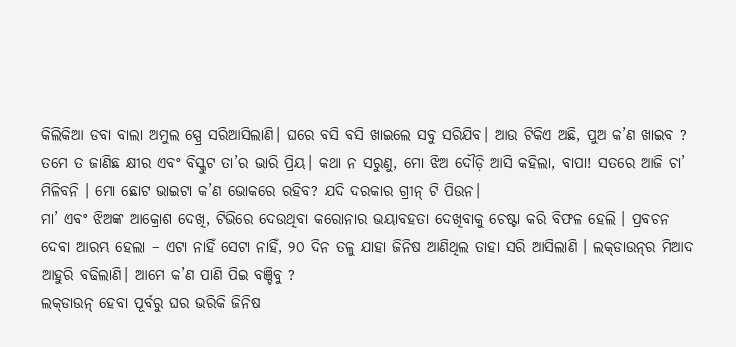କିଲିକିଆ ଡବା ବାଲା ଅମୁଲ ସ୍ପ୍ରେ ସରିଆସିଲାଣି। ଘରେ ବସି ବସି ଖାଇଲେ ସବୁ ସରିଯିବ। ଆଉ ଟିକିଏ ଅଛି, ପୁଅ କ’ଣ ଖାଇବ ? ତମେ ତ ଜାଣିଛ କ୍ଷୀର ଏବଂ ବିସ୍କୁଟ ତା’ର ଭାରି ପ୍ରିୟ। କଥା ନ ସରୁଣୁ, ମୋ ଝିଅ ଦୌଡ଼ି ଆସି କହିଲା, ବାପା! ସତରେ ଆଜି ଚା’ ମିଳିବନି । ମୋ ଛୋଟ ଭାଇଟା କ’ଣ ଭୋକରେ ରହିବ? ଯଦି ଦରକାର ଗ୍ରୀନ୍‌ ଟି ପିଉନ।
ମା’ ଏବଂ ଝିଅଙ୍କ ଆକ୍ରୋଶ ଦେଖି, ଟିଭିରେ ଦେଉଥିବା କରୋନାର ଭୟାବହତା ଦେଖିବାକୁ ଚେଷ୍ଟା କରି ବିଫଳ ହେଲି । ପ୍ରବଚନ ଦେବା ଆରମ୍ଭ ହେଲା – ଏଟା ନାହିଁ ସେଟା ନାହିଁ, ୨୦ ଦିନ ତଳୁ ଯାହା ଜିନିଷ ଆଣିଥିଲ ତାହା ସରି ଆସିଲାଣି । ଲକ୍‌ଡାଉନ୍‌ର ମିଆଦ ଆହୁରି ବଢିଲାଣି। ଆମେ କ’ଣ ପାଣି ପିଇ ବଞ୍ଚିବୁ ?
ଲକ୍‌ଡାଉନ୍‌ ହେବା ପୂର୍ବରୁ ଘର ଭରିକି ଜିନିଷ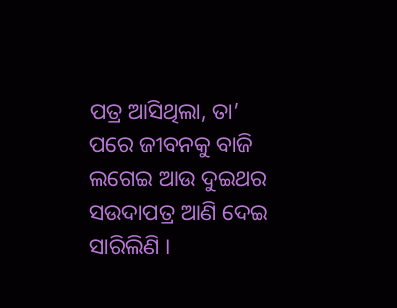ପତ୍ର ଆସିଥିଲା, ତା’ ପରେ ଜୀବନକୁ ବାଜି ଲଗେଇ ଆଉ ଦୁଇଥର ସଉଦାପତ୍ର ଆଣି ଦେଇ ସାରିଲିଣି ।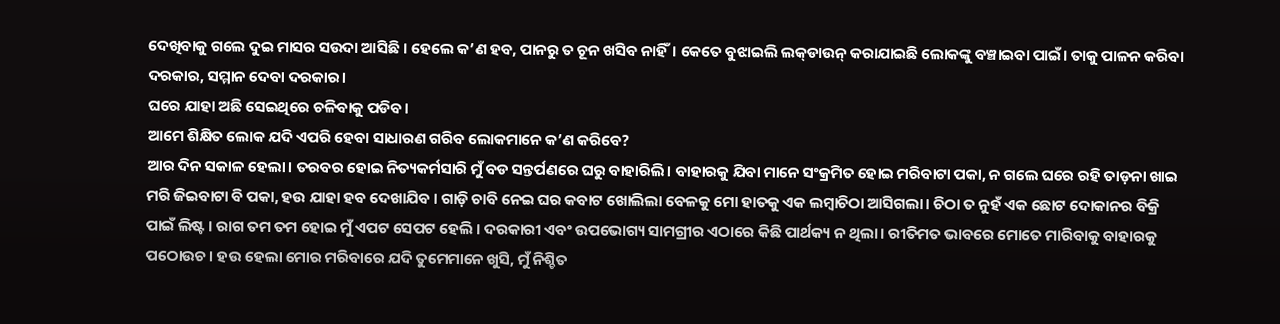ଦେଖିବାକୁ ଗଲେ ଦୁଇ ମାସର ସଉଦା ଆସିଛି । ହେଲେ କ’ଣ ହବ, ପାନରୁ ତ ଚୂନ ଖସିବ ନାହିଁ। କେତେ ବୁଝାଇଲି ଲକ୍‌ଡାଉନ୍‌ କରାଯାଇଛି ଲୋକଙ୍କୁ ବଞ୍ଚାଇବା ପାଇଁ। ତାକୁ ପାଳନ କରିବା ଦରକାର, ସମ୍ମାନ ଦେବା ଦରକାର।
ଘରେ ଯାହା ଅଛି ସେଇଥିରେ ଚଳିବାକୁ ପଡିବ।
ଆମେ ଶିକ୍ଷିତ ଲୋକ ଯଦି ଏପରି ହେବା ସାଧାରଣ ଗରିବ ଲୋକମାନେ କ’ଣ କରିବେ?
ଆର ଦିନ ସକାଳ ହେଲା। ତରବର ହୋଇ ନିତ୍ୟକର୍ମସାରି ମୁଁ ବଡ ସନ୍ତର୍ପଣରେ ଘରୁ ବାହାରିଲି। ବାହାରକୁ ଯିବା ମାନେ ସଂକ୍ରମିତ ହୋଇ ମରିବାଟା ପକା, ନ ଗଲେ ଘରେ ରହି ତାଡ଼ନା ଖାଇ ମରି ଜିଇବାଟା ବି ପକା, ହଉ ଯାହା ହବ ଦେଖାଯିବ । ଗାଡ଼ି ଚାବି ନେଇ ଘର କବାଟ ଖୋଲିଲା ବେଳକୁ ମୋ ହାତକୁ ଏକ ଲମ୍ବାଚିଠା ଆସିଗଲା। ଚିଠା ତ ନୁହଁ ଏକ ଛୋଟ ଦୋକାନର ବିକ୍ରି ପାଇଁ ଲିଷ୍ଟ । ରାଗ ତମ ତମ ହୋଇ ମୁଁ ଏପଟ ସେପଟ ହେଲି । ଦରକାରୀ ଏବଂ ଉପଭୋଗ୍ୟ ସାମଗ୍ରୀର ଏଠାରେ କିଛି ପାର୍ଥକ୍ୟ ନ ଥିଲା। ରୀତିମତ ଭାବରେ ମୋତେ ମାରିବାକୁ ବାହାରକୁ ପଠୋଉଚ। ହଉ ହେଲା ମୋର ମରିବାରେ ଯଦି ତୁମେମାନେ ଖୁସି, ମୁଁ ନିଶ୍ଚିତ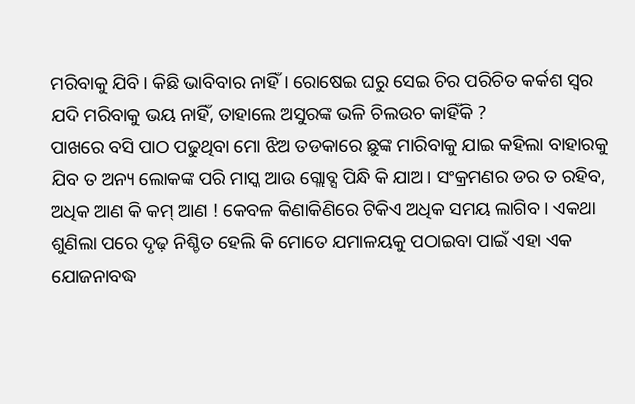ମରିବାକୁ ଯିବି। କିଛି ଭାବିବାର ନାହିଁ। ରୋଷେଇ ଘରୁ ସେଇ ଚିର ପରିଚିତ କର୍କଶ ସ୍ବର ଯଦି ମରିବାକୁ ଭୟ ନାହିଁ, ତାହାଲେ ଅସୁରଙ୍କ ଭଳି ଚିଲଉଚ କାହିଁକି ?
ପାଖରେ ବସି ପାଠ ପଢୁଥିବା ମୋ ଝିଅ ତଡକାରେ ଛୁଙ୍କ ମାରିବାକୁ ଯାଇ କହିଲା ବାହାରକୁ ଯିବ ତ ଅନ୍ୟ ଲୋକଙ୍କ ପରି ମାସ୍କ ଆଉ ଗ୍ଲୋବ୍ସ ପିନ୍ଧି କି ଯାଅ। ସଂକ୍ରମଣର ଡର ତ ରହିବ, ଅଧିକ ଆଣ କି କମ୍‌ ଆଣ ! କେବଳ କିଣାକିଣିରେ ଟିକିଏ ଅଧିକ ସମୟ ଲାଗିବ । ଏକଥା ଶୁଣିଲା ପରେ ଦୃଢ଼ ନିଶ୍ଚିତ ହେଲି କି ମୋତେ ଯମାଳୟକୁ ପଠାଇବା ପାଇଁ ଏହା ଏକ ଯୋଜନାବଦ୍ଧ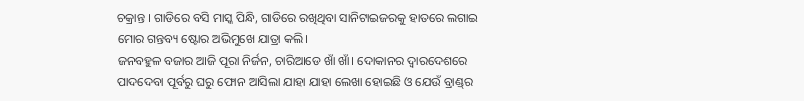ଚକ୍ରାନ୍ତ । ଗାଡିରେ ବସି ମାସ୍କ ପିନ୍ଧି, ଗାଡିରେ ରଖିଥିବା ସାନିଟାଇଜରକୁ ହାତରେ ଲଗାଇ ମୋର ଗନ୍ତବ୍ୟ ଷ୍ଟୋର ଅଭିମୁଖେ ଯାତ୍ରା କଲି।
ଜନବହୁଳ ବଜାର ଆଜି ପୂରା ନିର୍ଜନ, ଚାରିଆଡେ ଖାଁ ଖାଁ। ଦୋକାନର ଦ୍ୱାରଦେଶରେ ପାଦଦେବା ପୂର୍ବରୁ ଘରୁ ଫୋନ ଆସିଲା ଯାହା ଯାହା ଲେଖା ହୋଇଛି ଓ ଯେଉଁ ବ୍ରାଣ୍ଡ୍‌ର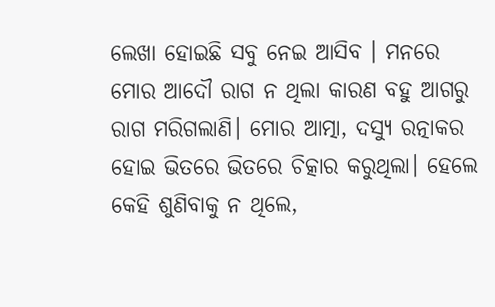ଲେଖା ହୋଇଛି ସବୁ ନେଇ ଆସିବ । ମନରେ ମୋର ଆଦୌ ରାଗ ନ ଥିଲା କାରଣ ବହୁ ଆଗରୁ ରାଗ ମରିଗଲାଣି। ମୋର ଆତ୍ମା, ଦସ୍ୟୁ ରତ୍ନାକର ହୋଇ ଭିତରେ ଭିତରେ ଚିତ୍କାର କରୁଥିଲା। ହେଲେ କେହି ଶୁଣିବାକୁ ନ ଥିଲେ,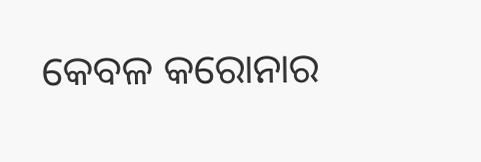କେବଳ କରୋନାର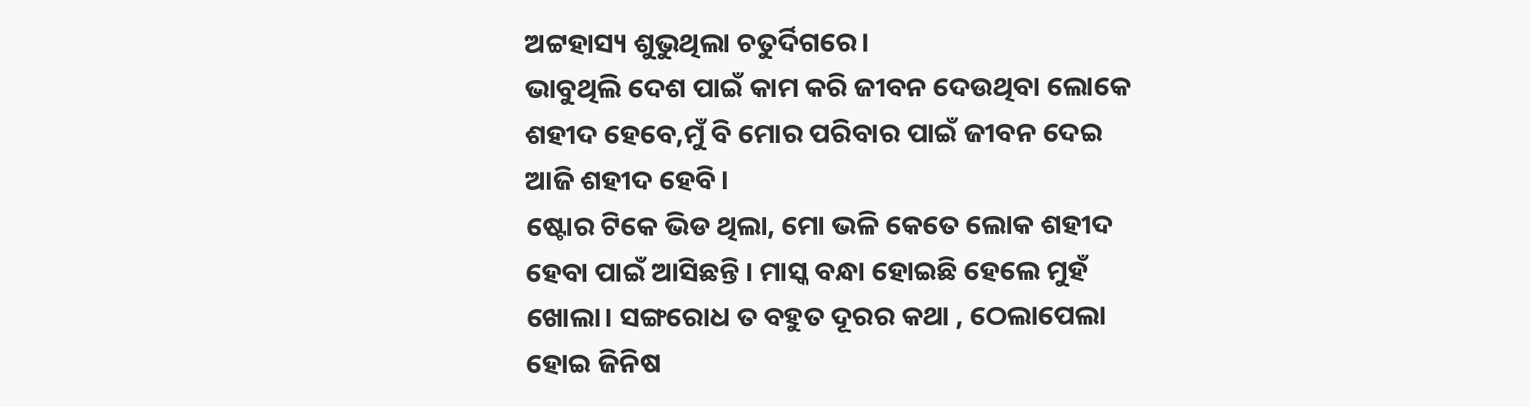ଅଟ୍ଟହାସ୍ୟ ଶୁଭୁଥିଲା ଚତୁର୍ଦିଗରେ।
ଭାବୁଥିଲି ଦେଶ ପାଇଁ କାମ କରି ଜୀବନ ଦେଉଥିବା ଲୋକେ ଶହୀଦ ହେବେ,ମୁଁ ବି ମୋର ପରିବାର ପାଇଁ ଜୀବନ ଦେଇ ଆଜି ଶହୀଦ ହେବି।
ଷ୍ଟୋର ଟିକେ ଭିଡ ଥିଲା, ମୋ ଭଳି କେତେ ଲୋକ ଶହୀଦ ହେବା ପାଇଁ ଆସିଛନ୍ତି । ମାସ୍କ ବନ୍ଧା ହୋଇଛି ହେଲେ ମୁହଁ ଖୋଲା। ସଙ୍ଗରୋଧ ତ ବହୁତ ଦୂରର କଥା , ଠେଲାପେଲା ହୋଇ ଜିନିଷ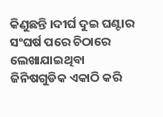କିଣୁଛନ୍ତି ।ଦୀର୍ଘ ଦୁଇ ଘଣ୍ଟାର ସଂଘର୍ଷ ପରେ ଚିଠାରେ ଲେଖାଯାଇଥିବା ଜିନିଷଗୁଡିକ ଏକାଠି କରି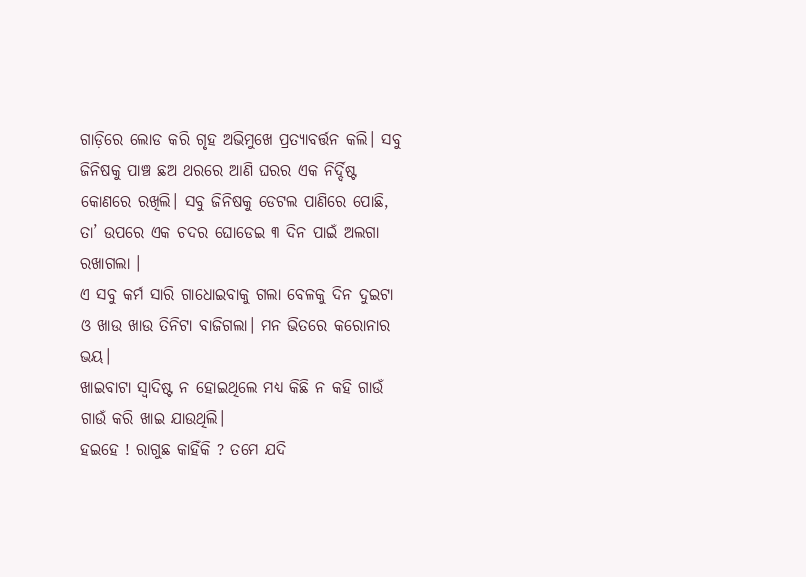ଗାଡ଼ିରେ ଲୋଡ କରି ଗୃହ ଅଭିମୁଖେ ପ୍ରତ୍ୟାବର୍ତ୍ତନ କଲି। ସବୁ ଜିନିଷକୁ ପାଞ୍ଚ ଛଅ ଥରରେ ଆଣି ଘରର ଏକ ନିର୍ଦ୍ଦିଷ୍ଟ କୋଣରେ ରଖିଲି। ସବୁ ଜିନିଷକୁ ଡେଟଲ ପାଣିରେ ପୋଛି, ତା’ ଉପରେ ଏକ ଚଦର ଘୋଡେଇ ୩ ଦିନ ପାଇଁ ଅଲଗା ରଖାଗଲା ।
ଏ ସବୁ କର୍ମ ସାରି ଗାଧୋଇବାକୁ ଗଲା ବେଳକୁ ଦିନ ଦୁଇଟା ଓ ଖାଉ ଖାଉ ତିନିଟା ବାଜିଗଲା। ମନ ଭିତରେ କରୋନାର ଭୟ।
ଖାଇବାଟା ସ୍ବାଦିଷ୍ଟ ନ ହୋଇଥିଲେ ମଧ୍ୟ କିଛି ନ କହି ଗାଉଁ ଗାଉଁ କରି ଖାଇ ଯାଉଥିଲି।
ହଇହେ ! ରାଗୁଛ କାହିଁକି ? ତମେ ଯଦି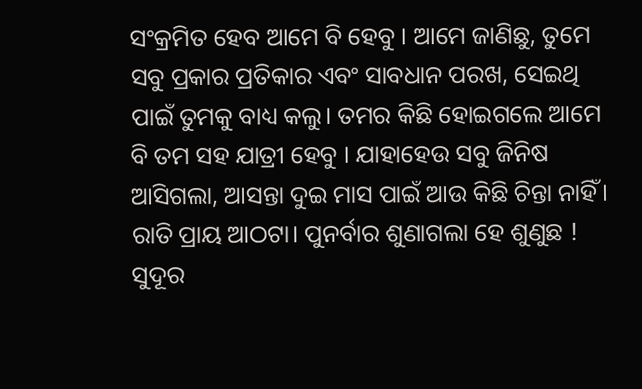ସଂକ୍ରମିତ ହେବ ଆମେ ବି ହେବୁ । ଆମେ ଜାଣିଛୁ, ତୁମେ ସବୁ ପ୍ରକାର ପ୍ରତିକାର ଏବଂ ସାବଧାନ ପରଖ, ସେଇଥି ପାଇଁ ତୁମକୁ ବାଧ୍ୟ କଲୁ। ତମର କିଛି ହୋଇଗଲେ ଆମେ ବି ତମ ସହ ଯାତ୍ରୀ ହେବୁ । ଯାହାହେଉ ସବୁ ଜିନିଷ ଆସିଗଲା, ଆସନ୍ତା ଦୁଇ ମାସ ପାଇଁ ଆଉ କିଛି ଚିନ୍ତା ନାହିଁ।
ରାତି ପ୍ରାୟ ଆଠଟା। ପୁନର୍ବାର ଶୁଣାଗଲା ହେ ଶୁଣୁଛ ! ସୁଦୂର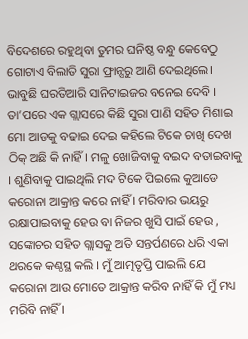ବିଦେଶରେ ରହୁଥିବା ତୁମର ଘନିଷ୍ଠ ବନ୍ଧୁ କେବେଠୁ ଗୋଟାଏ ବିଲାତି ସୁରା ଫ୍ରାନ୍ସରୁ ଆଣି ଦେଇଥିଲେ। ଭାବୁଛି ଘରତିଆରି ସାନିଟାଇଜର ବନେଇ ଦେବି । ତା’ପରେ ଏକ ଗ୍ଲାସରେ କିଛି ସୁରା ପାଣି ସହିତ ମିଶାଇ ମୋ ଆଡକୁ ବଢାଇ ଦେଇ କହିଲେ ଟିକେ ଚାଖି ଦେଖ ଠିକ୍‌ ଅଛି କି ନାହିଁ। ମଳୁ ଖୋଜିବାକୁ ବଇଦ ବତାଇବାକୁ । ଶୁଣିବାକୁ ପାଇଥିଲି ମଦ ଟିକେ ପିଇଲେ କୁଆଡେ କରୋନା ଆକ୍ରାନ୍ତ କରେ ନାହିଁ । ମରିବାର ଭୟରୁ ରକ୍ଷାପାଇବାକୁ ହେଉ ବା ନିଜର ଖୁସି ପାଇଁ ହେଉ , ସଙ୍କୋଚର ସହିତ ଗ୍ଲାସକୁ ଅତି ସନ୍ତର୍ପଣରେ ଧରି ଏକା ଥରକେ କଣ୍ଠସ୍ଥ କଲି । ମୁଁ ଆତ୍ମତୃପ୍ତି ପାଇଲି ଯେ କରୋନା ଆଉ ମୋତେ ଆକ୍ରାନ୍ତ କରିବ ନାହିଁ କି ମୁଁ ମଧ୍ୟ ମରିବି ନାହିଁ ।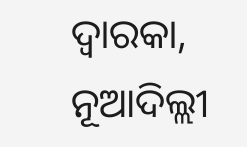ଦ୍ୱାରକା, ନୂଆଦିଲ୍ଲୀ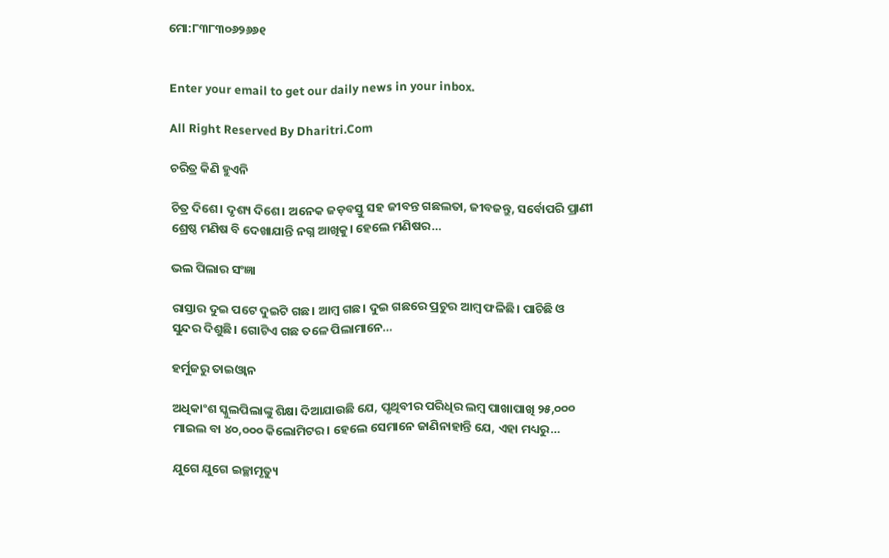ମୋ:୮୩୮୩୦୬୨୬୬୧


Enter your email to get our daily news in your inbox.

All Right Reserved By Dharitri.Com

ଚରିତ୍ର କିଣି ହୁଏନି

ଚିତ୍ର ଦିଶେ। ଦୃଶ୍ୟ ଦିଶେ। ଅନେକ ଜଡ଼ବସ୍ତୁ ସହ ଜୀବନ୍ତ ଗଛଲତା, ଜୀବଜନ୍ତୁ, ସର୍ବୋପରି ପ୍ରାଣୀ ଶ୍ରେଷ୍ଠ ମଣିଷ ବି ଦେଖାଯାନ୍ତି ନଗ୍ନ ଆଖିକୁ। ହେଲେ ମଣିଷର…

ଭଲ ପିଲାର ସଂଜ୍ଞା

ରାସ୍ତାର ଦୁଇ ପଟେ ଦୁଇଟି ଗଛ। ଆମ୍ବ ଗଛ। ଦୁଇ ଗଛରେ ପ୍ରଚୁର ଆମ୍ବ ଫଳିଛି। ପାଚିଛି ଓ ସୁନ୍ଦର ଦିଶୁଛି। ଗୋଟିଏ ଗଛ ତଳେ ପିଲାମାନେ…

ହର୍ମୁଜରୁ ତାଇଓ୍ବାନ

ଅଧିକାଂଶ ସ୍କୁଲପିଲାଙ୍କୁ ଶିକ୍ଷା ଦିଆଯାଉଛି ଯେ, ପୃଥିବୀର ପରିଧିର ଲମ୍ବ ପାଖାପାଖି ୨୫,୦୦୦ ମାଇଲ ବା ୪୦,୦୦୦ କିଲୋମିଟର। ହେଲେ ସେମାନେ ଜାଣିନାହାନ୍ତି ଯେ, ଏହା ମଧ୍ୟରୁ…

ଯୁଗେ ଯୁଗେ ଇଚ୍ଛାମୃତ୍ୟୁ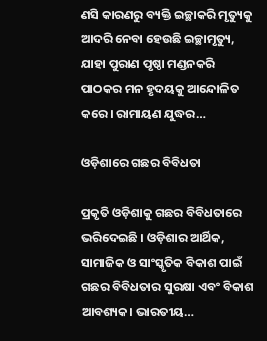ଣସି କାରଣରୁ ବ୍ୟକ୍ତି ଇଚ୍ଛାକରି ମୃତ୍ୟୁକୁ ଆଦରି ନେବା ହେଉଛି ଇଚ୍ଛାମୃତ୍ୟୁ, ଯାହା ପୁରାଣ ପୃଷ୍ଠା ମଣ୍ଡନକରି ପାଠକର ମନ ହୃଦୟକୁ ଆନ୍ଦୋଳିତ କରେ। ରାମାୟଣ ଯୁଦ୍ଧର…

ଓଡ଼ିଶାରେ ଗଛର ବିବିଧତା

ପ୍ରକୃତି ଓଡ଼ିଶାକୁ ଗଛର ବିବିଧତାରେ ଭରିଦେଇଛି । ଓଡ଼ିଶାର ଆର୍ଥିକ, ସାମାଜିକ ଓ ସାଂସ୍କୃତିକ ବିକାଶ ପାଇଁ ଗଛର ବିବିଧତାର ସୁରକ୍ଷା ଏବଂ ବିକାଶ ଆବଶ୍ୟକ। ଭାରତୀୟ…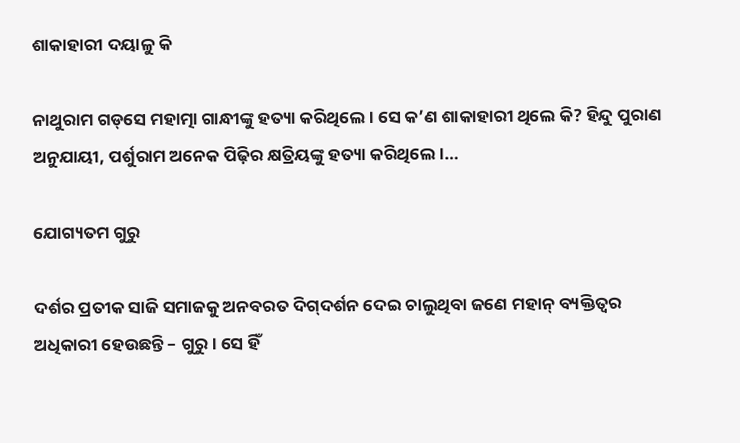ଶାକାହାରୀ ଦୟାଳୁ କି

ନାଥୁରାମ ଗଡ୍‌ସେ ମହାତ୍ମା ଗାନ୍ଧୀଙ୍କୁ ହତ୍ୟା କରିଥିଲେ। ସେ କ’ଣ ଶାକାହାରୀ ଥିଲେ କି? ହିନ୍ଦୁ ପୁରାଣ ଅନୁଯାୟୀ, ପର୍ଶୁରାମ ଅନେକ ପିଢ଼ିର କ୍ଷତ୍ରିୟଙ୍କୁ ହତ୍ୟା କରିଥିଲେ।…

ଯୋଗ୍ୟତମ ଗୁରୁ

ଦର୍ଶର ପ୍ରତୀକ ସାଜି ସମାଜକୁ ଅନବରତ ଦିଗ୍‌ଦର୍ଶନ ଦେଇ ଚାଲୁଥିବା ଜଣେ ମହାନ୍‌ ବ୍ୟକ୍ତିତ୍ୱର ଅଧିକାରୀ ହେଉଛନ୍ତି – ଗୁରୁ। ସେ ହିଁ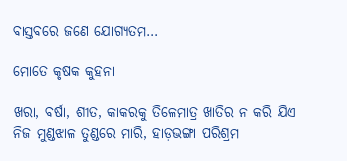ବାସ୍ତବରେ ଜଣେ ଯୋଗ୍ୟତମ…

ମୋତେ କୃଷକ କୁହନା

ଖରା, ବର୍ଷା, ଶୀତ, କାକରକୁ ତିଳେମାତ୍ର ଖାତିର ନ କରି ଯିଏ ନିଜ ମୁଣ୍ଡଝାଳ ତୁଣ୍ଡରେ ମାରି, ହାଡ଼ଭଙ୍ଗା ପରିଶ୍ରମ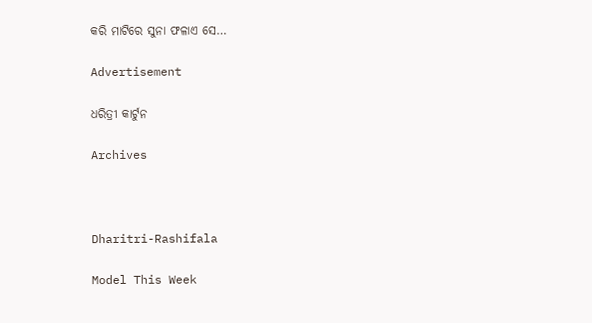କରି ମାଟିରେ ସୁନା ଫଳାଏ ସେ…

Advertisement

ଧରିତ୍ରୀ କାର୍ଟୁନ

Archives



Dharitri-Rashifala

Model This Week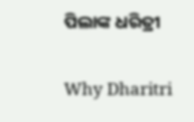ପିଲାଙ୍କ ଧରିତ୍ରୀ

Why Dharitri